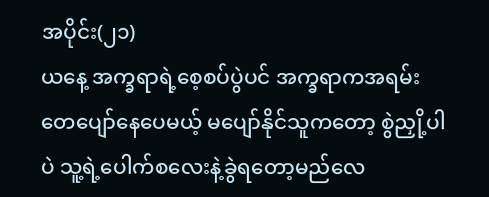အပိုင်း(၂၁)
ယနေ့ အက္ခရာရဲ့စေ့စပ်ပွဲပင် အက္ခရာကအရမ်းတေပျော်နေပေမယ့် မပျော်နိုင်သူကတော့ စွဲညှို့ပါပဲ သူ့ရဲ့ပေါက်စလေးနဲ့ခွဲရတော့မည်လေ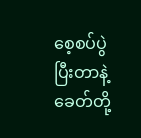စေ့စပ်ပွဲပြီးတာနဲ့ ခေတ်တို့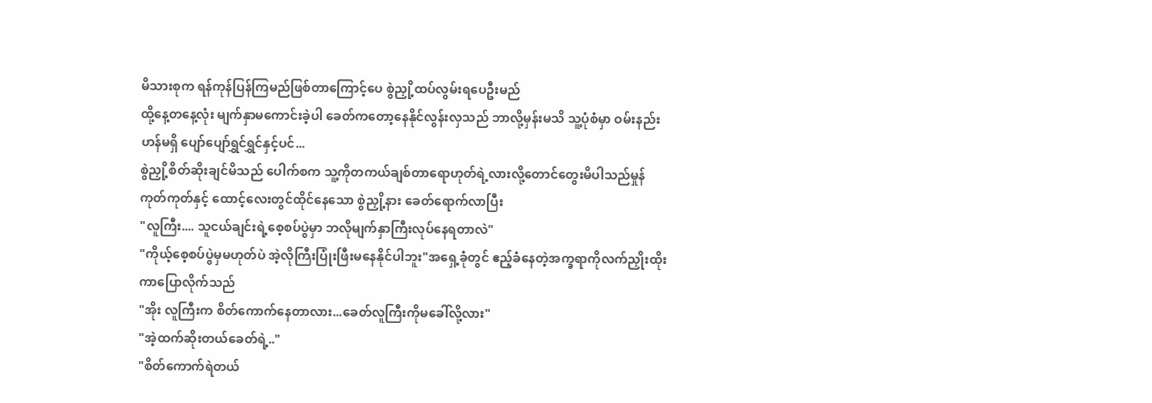မိသားစုက ရန်ကုန်ပြန်ကြမည်ဖြစ်တာကြောင့်ပေ စွဲညှို့ထပ်လွမ်းရပေဦးမည်
ထို့နေ့တနေ့လုံး မျက်နှာမကောင်းခဲ့ပါ ခေတ်ကတော့နေနိုင်လွန်းလှသည် ဘာလို့မှန်းမသိ သူ့ပုံစံမှာ ဝမ်းနည်းဟန်မရှိ ပျော်ပျော်ရွှင်ရွှင်နှင့်ပင်...
စွဲညှို့စိတ်ဆိုးချင်မိသည် ပေါက်စက သူ့ကိုတကယ်ချစ်တာရောဟုတ်ရဲ့လားလို့တောင်တွေးမိပါသည်မှုန်ကုတ်ကုတ်နှင့် ထောင့်လေးတွင်ထိုင်နေသော စွဲညှို့နား ခေတ်ရောက်လာပြီး
"လူကြီး.... သူငယ်ချင်းရဲ့စေ့စပ်ပွဲမှာ ဘလိုမျက်နှာကြီးလုပ်နေရတာလဲ"
"ကိုယ့်စေ့စပ်ပွဲမှမဟုတ်ပဲ အဲ့လိုကြီးပြုံးဖြီးမနေနိုင်ပါဘူး"အရှေ့ခုံတွင် ဧည့်ခံနေတဲ့အက္ခရာကိုလက်ညှိုးထိုးကာပြောလိုက်သည်
"အိုး လူကြီးက စိတ်ကောက်နေတာလား...ခေတ်လူကြီးကိုမခေါ်လို့လား"
"အဲ့ထက်ဆိုးတယ်ခေတ်ရဲ့.."
"စိတ်ကောက်ရဲတယ်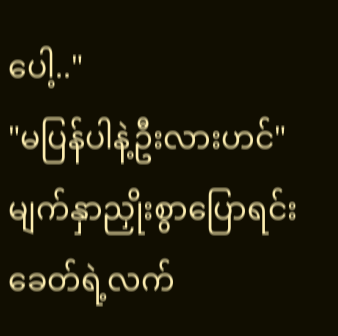ပေါ့.."
"မပြန်ပါနဲ့ဦးလားဟင်"မျက်နှာညှိုးစွာပြောရင်း ခေတ်ရဲ့လက်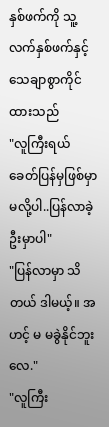နှစ်ဖက်ကို သူ့လက်နှစ်ဖက်နှင့်သေချာစွာကိုင်ထားသည်
"လူကြီးရယ် ခေတ်ပြန်မှဖြစ်မှာ မလို့ပါ..ပြန်လာခဲ့ဦးမှာပါ"
"ပြန်လာမှာ သိတယ် ဒါမယ့်။ အဟင့် မ မခွဲနိုင်ဘူးလေ."
"လူကြီး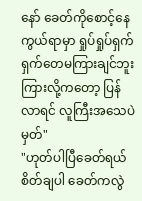နော် ခေတ်ကိုစောင့်နေ ကွယ်ရာမှာ ရှုပ်ရှုပ်ရှက်ရှက်တေမကြားချင်ဘူး ကြားလို့ကတော့ ပြန်လာရင် လူကြီးအသေပဲမှတ်"
"ဟုတ်ပါပြီခေတ်ရယ် စိတ်ချပါ ခေတ်ကလွဲ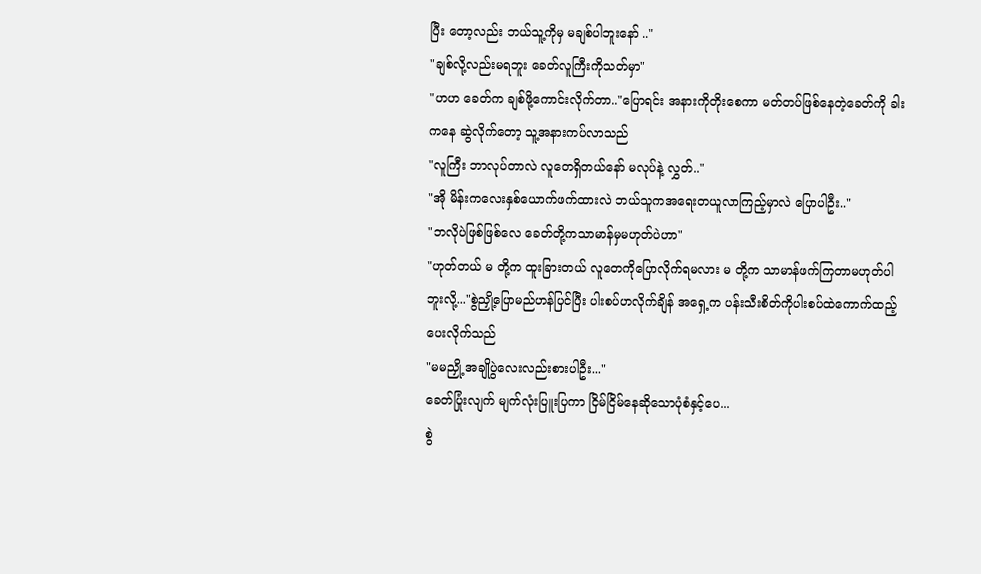ပြီး တော့လည်း ဘယ်သူ့ကိုမှ မချစ်ပါဘူးနော် .."
"ချစ်လို့လည်းမရဘူး ခေတ်လူကြီးကိုသတ်မှာ"
"ဟဟ ခေတ်က ချစ်ဖို့ကောင်းလိုက်တာ.."ပြောရင်း အနားကိုတိုးစေကာ မတ်တပ်ဖြစ်နေတဲ့ခေတ်ကို ခါးကနေ ဆွဲလိုက်တော့ သူ့အနားကပ်လာသည်
"လူကြီး ဘာလုပ်တာလဲ လူတေရှိတယ်နော် မလုပ်နဲ့ လွှတ်.."
"အို မိန်းကလေးနှစ်ယောက်ဖက်ထားလဲ ဘယ်သူကအရေးတယူလာကြည့်မှာလဲ ပြောပါဦး.."
"ဘလိုပဲဖြစ်ဖြစ်လေ ခေတ်တို့ကသာမာန်မှမဟုတ်ပဲဟာ"
"ဟုတ်တယ် မ တို့က ထူးခြားတယ် လူတေကိုပြောလိုက်ရမလား မ တို့က သာမာန်ဖက်ကြတာမဟုတ်ပါဘူးလို့..."စွဲညှို့ပြောမည်ဟန်ပြင်ပြီး ပါးစပ်ဟလိုက်ချိန် အရှေ့က ပန်းသီးစိတ်ကိုပါးစပ်ထဲကောက်ထည့်ပေးလိုက်သည်
"မမညှို့ အချိုပွဲလေးလည်းစားပါဦး..."
ခေတ်ပြုံးလျက် မျက်လုံးပြူးပြကာ ငြိမ်ငြိမ်နေဆိုသောပုံစံနှင့်ပေ...
စွဲ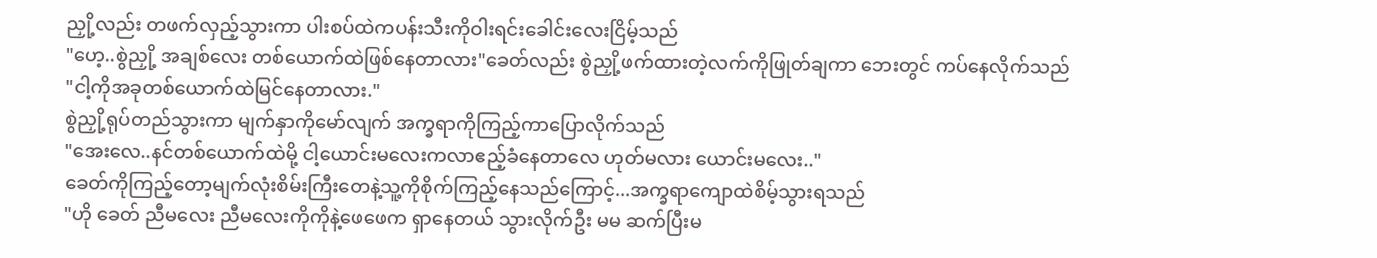ညှို့လည်း တဖက်လှည့်သွားကာ ပါးစပ်ထဲကပန်းသီးကိုဝါးရင်းခေါင်းလေးငြိမ့်သည်
"ဟေ့..စွဲညှို့ အချစ်လေး တစ်ယောက်ထဲဖြစ်နေတာလား"ခေတ်လည်း စွဲညှို့ဖက်ထားတဲ့လက်ကိုဖြုတ်ချကာ ဘေးတွင် ကပ်နေလိုက်သည်
"ငါ့ကိုအခုတစ်ယောက်ထဲမြင်နေတာလား."
စွဲညှို့ရုပ်တည်သွားကာ မျက်နှာကိုမော်လျက် အက္ခရာကိုကြည့်ကာပြောလိုက်သည်
"အေးလေ..နင်တစ်ယောက်ထဲမို့ ငါ့ယောင်းမလေးကလာဧည့်ခံနေတာလေ ဟုတ်မလား ယောင်းမလေး.."
ခေတ်ကိုကြည့်တော့မျက်လုံးစိမ်းကြီးတေနဲ့သူ့ကိုစိုက်ကြည့်နေသည်ကြောင့်...အက္ခရာကျောထဲစိမ့်သွားရသည်
"ဟို ခေတ် ညီမလေး ညီမလေးကိုကိုနဲ့ဖေဖေက ရှာနေတယ် သွားလိုက်ဦး မမ ဆက်ပြီးမ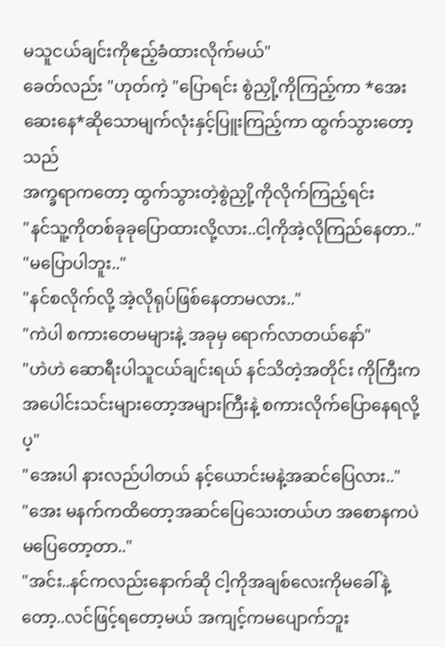မသူငယ်ချင်းကိုဧည့်ခံထားလိုက်မယ်"
ခေတ်လည်း "ဟုတ်ကဲ့ "ပြောရင်း စွဲညှို့ကိုကြည့်ကာ *အေးဆေးနေ*ဆိုသောမျက်လုံးနှင့်ပြူးကြည့်ကာ ထွက်သွားတော့သည်
အက္ခရာကတော့ ထွက်သွားတဲ့စွဲညှို့ကိုလိုက်ကြည့်ရင်း
"နင်သူ့ကိုတစ်ခုခုပြောထားလို့လား..ငါ့ကိုအဲ့လိုကြည်နေတာ.."
"မပြောပါဘူး.."
"နင်စလိုက်လို့ အဲ့လိုရုပ်ဖြစ်နေတာမလား.."
"ကဲပါ စကားတေမများနဲ့ အခုမှ ရောက်လာတယ်နော်"
"ဟဲဟဲ ဆောရီးပါသူငယ်ချင်းရယ် နင်သိတဲ့အတိုင်း ကိုကြီးကအပေါင်းသင်းများတော့အများကြီးနဲ့ စကားလိုက်ပြောနေရလို့ပ့"
"အေးပါ နားလည်ပါတယ် နင့်ယောင်းမနဲ့အဆင်ပြေလား.."
"အေး မနက်ကထိတော့အဆင်ပြေသေးတယ်ဟ အစောနကပဲမပြေတော့တာ.."
"အင်း..နင်ကလည်းနောက်ဆို ငါ့ကိုအချစ်လေးကိုမခေါ်နဲ့တော့..လင်ဖြင့်ရတော့မယ် အကျင့်ကမပျောက်ဘူး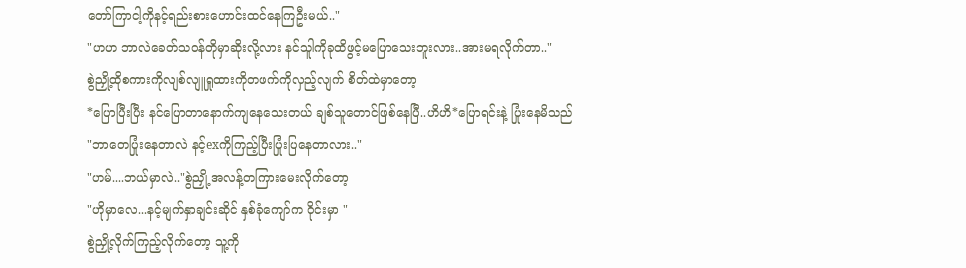တော်ကြာငါ့ကိုနင့်ရည်းစားဟောင်းထင်နေကြဦးမယ်.."
"ဟဟ ဘာလဲခေတ်သဝန်တိုမှာဆိုးလို့လား နင်သူါကိုခုထိဖွင့်မပြောသေးဘူးလား..အားမရလိုက်တာ.."
စွဲညှို့ထိုစကားကိုလျစ်လျူရှုထားကိုတဖက်ကိုလှည့်လျက် စိတ်ထဲမှာတော့
*ပြောပြီးပြီး နင်ပြောတာနောက်ကျနေသေးတယ် ချစ်သူတောင်ဖြစ်နေပြီ..ဟိဟိ*ပြောရင်းနဲ့ ပြုံးနေမိသည်
"ဘာတေပြုံးနေတာလဲ နင့်exကိုကြည့်ပြီးပြုံးပြနေတာလား.."
"ဟမ်....ဘယ်မှာလဲ.."စွဲညှို့ အလန့်တကြားမေးလိုက်တော့
"ဟိုမှာလေ...နင့်မျက်နှာချင်းဆိုင် နှစ်ခုံကျော်က ဝိုင်းမှာ "
စွဲညှို့လိုက်ကြည့်လိုက်တော့ သူ့ကို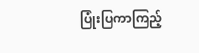ပြုံးပြကာကြည့်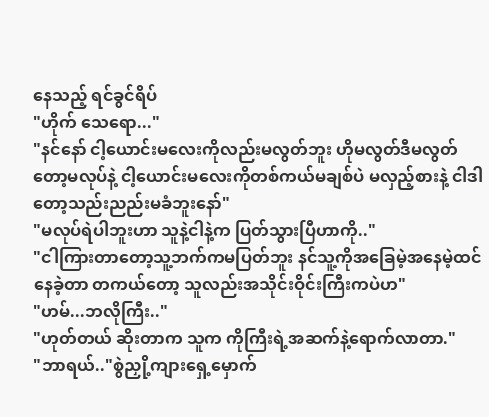နေသည့် ရင်ခွင်ရိပ်
"ဟိုက် သေရော..."
"နင်နော် ငါ့ယောင်းမလေးကိုလည်းမလွတ်ဘူး ဟိုမလွတ်ဒီမလွတ်တော့မလုပ်နဲ့ ငါ့ယောင်းမလေးကိုတစ်ကယ်မချစ်ပဲ မလှည့်စားနဲ့ ငါဒါတော့သည်းညည်းမခံဘူးနော်"
"မလုပ်ရဲပါဘူးဟာ သူနဲ့ငါနဲ့က ပြတ်သွားပြီဟာကို.."
"ငါကြားတာတော့သူ့ဘက်ကမပြတ်ဘူး နင်သူ့ကိုအခြေမဲ့အနေမဲ့ထင်နေခဲ့တာ တကယ်တော့ သူလည်းအသိုင်းဝိုင်းကြီးကပဲဟ"
"ဟမ်...ဘလိုကြီး.."
"ဟုတ်တယ် ဆိုးတာက သူက ကိုကြီးရဲ့အဆက်နဲ့ရောက်လာတာ."
"ဘာရယ်.."စွဲညှို့ကျားရှေ့မှောက်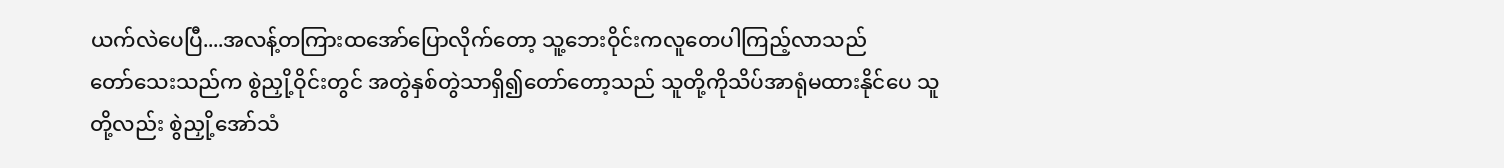ယက်လဲပေပြီ....အလန့်တကြားထအော်ပြောလိုက်တော့ သူ့ဘေးဝိုင်းကလူတေပါကြည့်လာသည်
တော်သေးသည်က စွဲညှို့ဝိုင်းတွင် အတွဲနှစ်တွဲသာရှိ၍တော်တော့သည် သူတို့ကိုသိပ်အာရုံမထားနိုင်ပေ သူတို့လည်း စွဲညှို့အော်သံ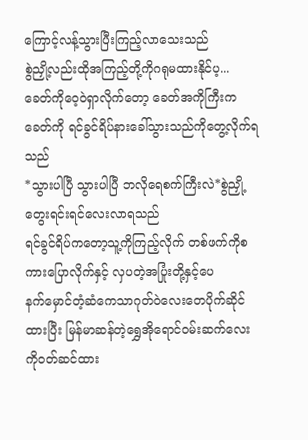ကြောင့်လန့်သွားပြီးကြည့်လာသေးသည်
စွဲညှို့လည်းထိုအကြည့်တို့ကိုဂရုမထားနိုင်ပ့...
ခေတ်ကိုဝေ့ဝဲရှာလိုက်တော့ ခေတ်အကိုကြီးက ခေတ်ကို ရင်ခွင်ရိပ်နားခေါ်သွားသည်ကိုတွေ့လိုက်ရသည်
*သွားပါပြီ သွားပါပြီ ဘလိုရေစက်ကြီးလဲ*စွဲညှို့တွေးရင်းရင်လေးလာရသည်
ရင်ခွင်ရိပ်ကတော့သူ့ကိုကြည့်လိုက် တစ်ဖက်ကိုစကားပြောလိုက်နှင့် လှပတဲ့အပြုံးတို့နှင့်ပေ
နက်မှောင်တံ့ဆံကေသာဂုတ်ဝဲလေးတေပိုက်ဆိုင်ထားပြီး မြန်မာဆန်တဲ့ရွှေအိုရောင်ဝမ်းဆက်လေးကိုဝတ်ဆင်ထား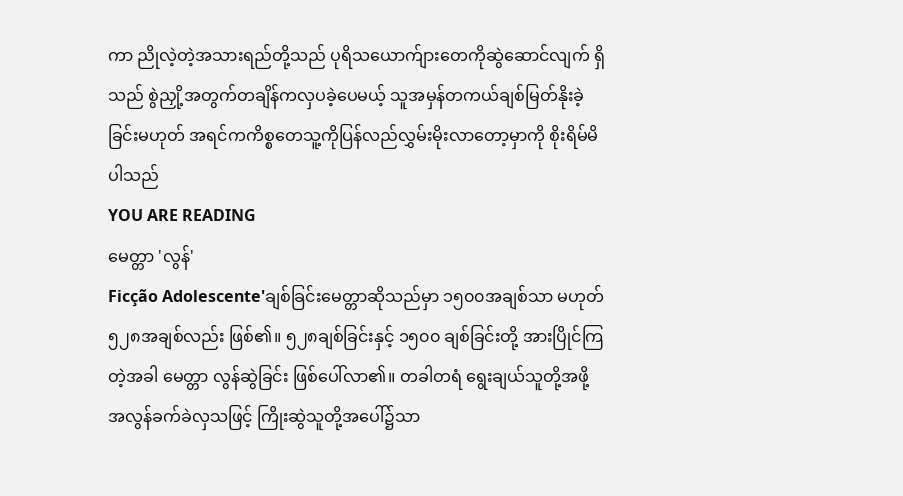ကာ ညိုလဲ့တဲ့အသားရည်တို့သည် ပုရိသယောက်ျားတေကိုဆွဲဆောင်လျက် ရှိသည် စွဲညှို့အတွက်တချိန်ကလှပခဲ့ပေမယ့် သူအမှန်တကယ်ချစ်မြတ်နိုးခဲ့ခြင်းမဟုတ် အရင်ကကိစ္စတေသူ့ကိုပြန်လည်လွှမ်းမိုးလာတော့မှာကို စိုးရိမ်မိပါသည်
YOU ARE READING
မေတ္တာ 'လွန်'
Ficção Adolescente'ချစ်ခြင်းမေတ္တာဆိုသည်မှာ ၁၅၀၀အချစ်သာ မဟုတ် ၅၂၈အချစ်လည်း ဖြစ်၏။ ၅၂၈ချစ်ခြင်းနှင့် ၁၅၀၀ ချစ်ခြင်းတို့ အားပြိုင်ကြတဲ့အခါ မေတ္တာ လွန်ဆွဲခြင်း ဖြစ်ပေါ်လာ၏။ တခါတရံ ရွေးချယ်သူတို့အဖို့ အလွန်ခက်ခဲလှသဖြင့် ကြိုးဆွဲသူတို့အပေါ်၌သာ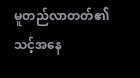မူတည်လာတတ်၏ သင့်အနေ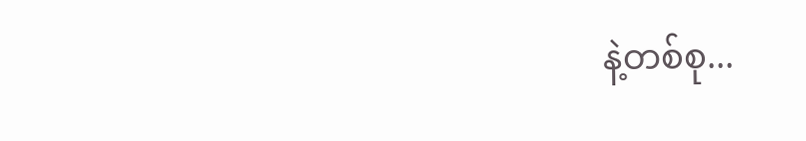နဲ့တစ်စု...